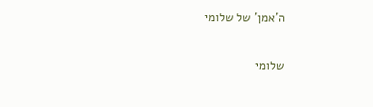ה'אמן' של שלומי

שלומי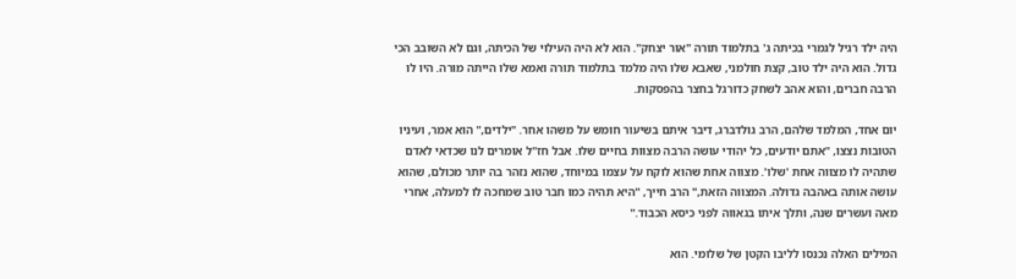היה ילד רגיל לגמרי בכיתה ג' בתלמוד תורה "אור יצחק". הוא לא היה העילוי של הכיתה, וגם לא השובב הכי גדול. הוא היה ילד טוב, קצת חולמני, שאבא שלו היה מלמד בתלמוד תורה ואמא שלו הייתה מורה. היו לו הרבה חברים, והוא אהב לשחק כדורגל בחצר בהפסקות.

יום אחד, המלמד שלהם, הרב גולדברג, דיבר איתם בשיעור חומש על משהו אחר. "ילדים," הוא אמר, ועיניו הטובות נצצו, "אתם יודעים, כל יהודי עושה הרבה מצוות בחיים שלו. אבל חז"ל אומרים לנו שכדאי לאדם שתהיה לו מצווה אחת 'שלו'. מצווה אחת שהוא לוקח על עצמו במיוחד, שהוא נזהר בה יותר מכולם, שהוא עושה אותה באהבה גדולה. המצווה הזאת," הרב חייך, "היא תהיה כמו חבר טוב שמחכה לו למעלה, אחרי מאה ועשרים שנה, ותלך איתו בגאווה לפני כיסא הכבוד."

המילים האלה נכנסו לליבו הקטן של שלומי. הוא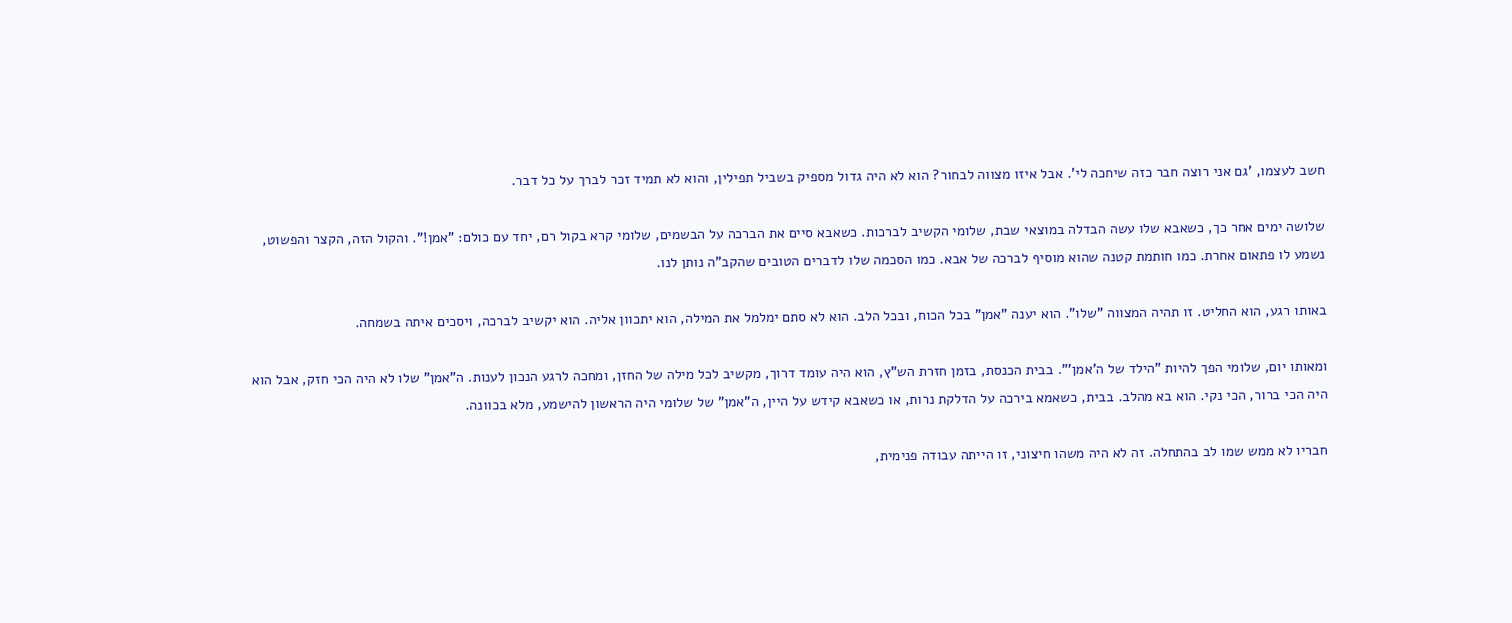חשב לעצמו, 'גם אני רוצה חבר כזה שיחכה לי'. אבל איזו מצווה לבחור? הוא לא היה גדול מספיק בשביל תפילין, והוא לא תמיד זכר לברך על כל דבר.

שלושה ימים אחר כך, כשאבא שלו עשה הבדלה במוצאי שבת, שלומי הקשיב לברכות. כשאבא סיים את הברכה על הבשמים, שלומי קרא בקול רם, יחד עם כולם: "אמן!". והקול הזה, הקצר והפשוט, נשמע לו פתאום אחרת. כמו חותמת קטנה שהוא מוסיף לברכה של אבא. כמו הסכמה שלו לדברים הטובים שהקב"ה נותן לנו.

באותו רגע, הוא החליט. זו תהיה המצווה "שלו". הוא יענה "אמן" בכל הכוח, ובכל הלב. הוא לא סתם ימלמל את המילה, הוא יתכוון אליה. הוא יקשיב לברכה, ויסכים איתה בשמחה.

ומאותו יום, שלומי הפך להיות "הילד של ה'אמן'". בבית הכנסת, בזמן חזרת הש"ץ, הוא היה עומד דרוך, מקשיב לכל מילה של החזן, ומחכה לרגע הנכון לענות. ה"אמן" שלו לא היה הכי חזק, אבל הוא היה הכי ברור, הכי נקי. הוא בא מהלב. בבית, כשאמא בירכה על הדלקת נרות, או כשאבא קידש על היין, ה"אמן" של שלומי היה הראשון להישמע, מלא בכוונה.

חבריו לא ממש שמו לב בהתחלה. זה לא היה משהו חיצוני, זו הייתה עבודה פנימית,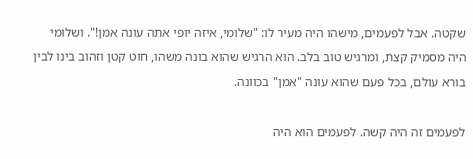שקטה. אבל לפעמים, מישהו היה מעיר לו: "שלומי, איזה יופי אתה עונה אמן!". ושלומי היה מסמיק קצת, ומרגיש טוב בלב. הוא הרגיש שהוא בונה משהו, חוט קטן וזהוב בינו לבין בורא עולם, בכל פעם שהוא עונה "אמן" בכוונה.

לפעמים זה היה קשה. לפעמים הוא היה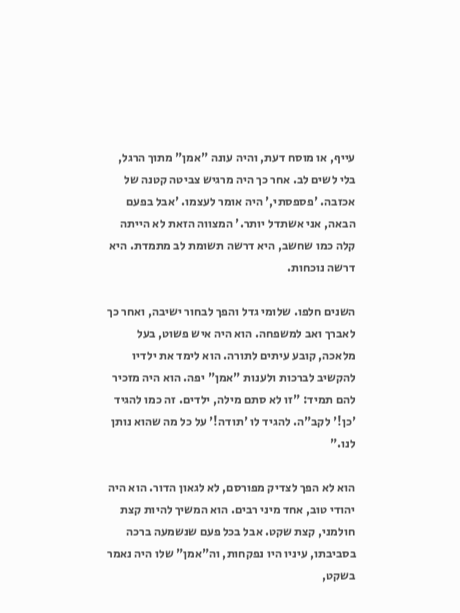עייף, או מוסח דעת, והיה עונה "אמן" מתוך הרגל, בלי לשים לב. אחר כך היה מרגיש צביטה קטנה של אכזבה. 'פספסתי,' היה אומר לעצמו. 'אבל בפעם הבאה, אני אשתדל יותר.' המצווה הזאת לא הייתה קלה כמו שחשב, היא דרשה תשומת לב מתמדת. היא דרשה נוכחות.

השנים חלפו. שלומי גדל והפך לבחור ישיבה, ואחר כך לאברך ואב למשפחה. הוא היה איש פשוט, בעל מלאכה, קובע עיתים לתורה. הוא לימד את ילדיו להקשיב לברכות ולענות "אמן" יפה. הוא היה מזכיר להם תמיד: "זו לא סתם מילה, ילדים. זה כמו להגיד 'כן!' לקב"ה. להגיד לו 'תודה!' על כל מה שהוא נותן לנו."

הוא לא הפך לצדיק מפורסם, לא לגאון הדור. הוא היה יהודי טוב, אחד מיני רבים. הוא המשיך להיות קצת חולמני, קצת שקט. אבל בכל פעם שנשמעה ברכה בסביבתו, עיניו היו נפקחות, וה"אמן" שלו היה נאמר בשקט,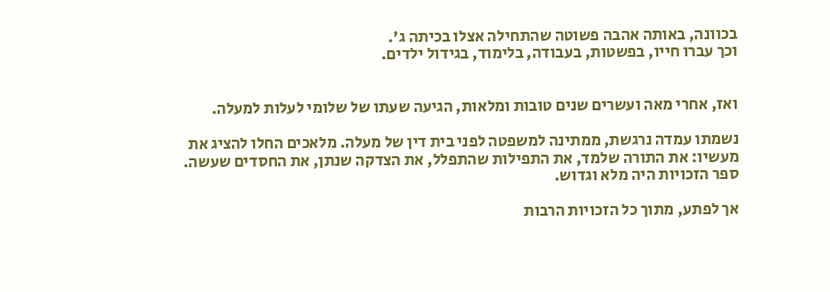בכוונה, באותה אהבה פשוטה שהתחילה אצלו בכיתה ג'.
וכך עברו חייו, בפשטות, בעבודה, בלימוד, בגידול ילדים.


ואז, אחרי מאה ועשרים שנים טובות ומלאות, הגיעה שעתו של שלומי לעלות למעלה.

נשמתו עמדה נרגשת, ממתינה למשפטה לפני בית דין של מעלה. מלאכים החלו להציג את מעשיו: את התורה שלמד, את התפילות שהתפלל, את הצדקה שנתן, את החסדים שעשה. ספר הזכויות היה מלא וגדוש.

אך לפתע, מתוך כל הזכויות הרבות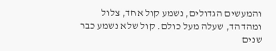והמעשים הגדולים, נשמע קול אחד, צלול ומהדהד, שעלה מעל כולם. קול שלא נשמע כבר שנים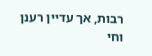רבות, אך עדיין רענן וחי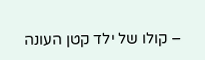– קולו של ילד קטן העונה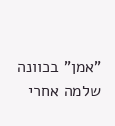"אמן" בכוונה שלמה אחרי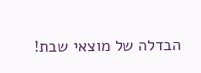הבדלה של מוצאי שבת!